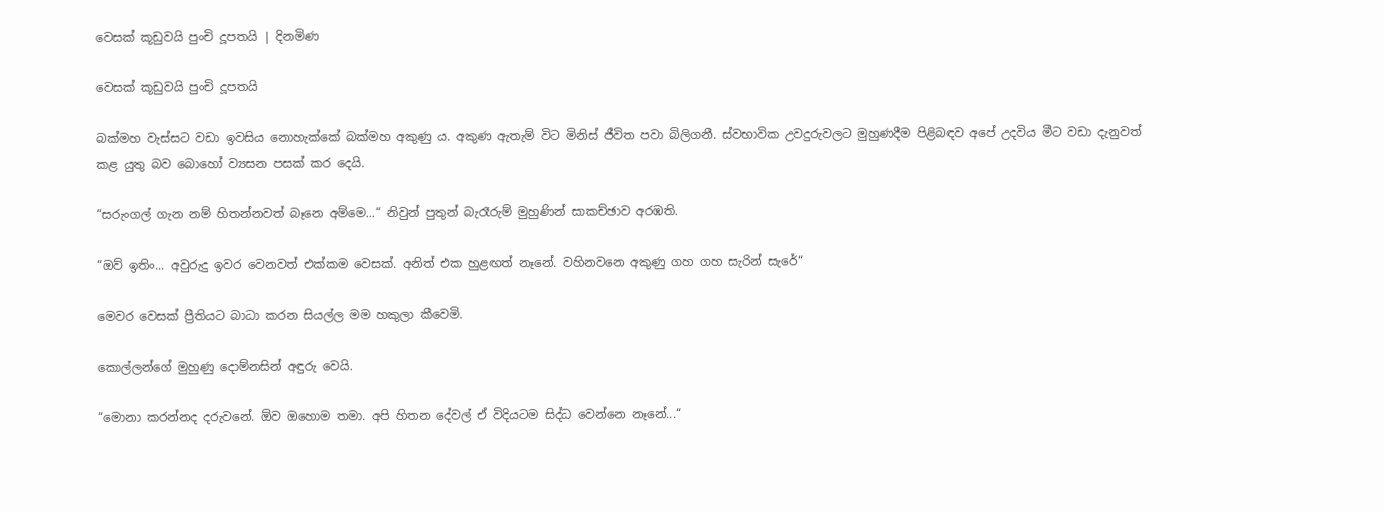වෙසක් කූඩු‍වයි පුංචි දූපතයි | දිනමිණ

වෙසක් කූඩු‍වයි පුංචි දූපතයි

බක්මහ වැස්සට වඩා ඉවසිය නොහැක්කේ බක්මහ අකුණු ය. අකුණ ඇතැම් විට මිනිස් ජීවිත පවා බිලිගනී. ස්වභාවික උවදුරුවලට මුහුණදීම පිළිබඳව අපේ උදවිය මීට වඩා දැනුවත් කළ යුතු බව බොහෝ ව්‍යසන පසක් කර දෙයි.

“සරුංගල් ගැන නම් හිතන්නවත් බෑනෙ අම්මෙ...“ නිවුන් පුතුන් බැරෑරුම් මුහුණින් සාකච්ඡාව අරඹති.

“ඔව් ඉතිං... අවුරුදු ඉවර වෙනවත් එක්කම වෙසක්. අනිත් එක හුළඟත් නෑනේ. වහිනවනෙ අකුණු ගහ ගහ සැරින් සැරේ“

මෙවර වෙසක් ප්‍රීතියට බාධා කරන සියල්ල මම හකුලා කීවෙමි.

කොල්ලන්ගේ මුහුණු දොම්නසින් අඳුරු වෙයි.

“මොනා කරන්නද දරුවනේ. ඕව ඔහොම තමා. අපි හිතන දේවල් ඒ විදියටම සිද්ධ වෙන්නෙ නෑනේ...“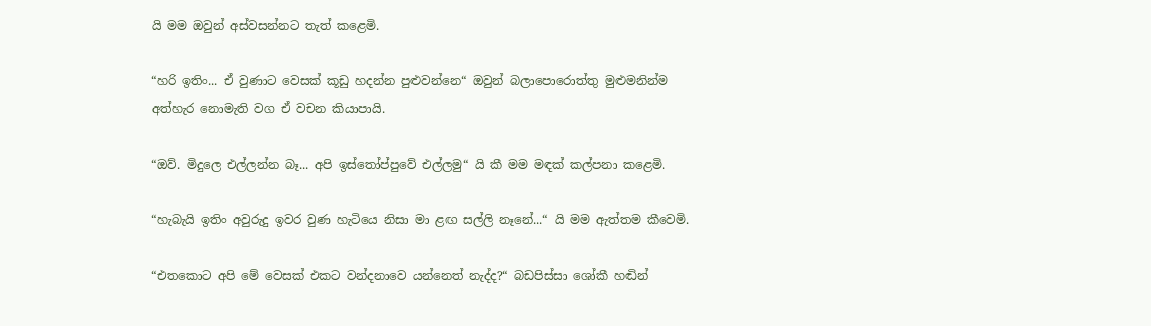යි මම ඔවුන් අස්වසන්නට තැත් කළෙමි.

“හරි ඉතිං... ඒ වුණාට වෙසක් කූඩු හදන්න පුළුවන්නෙ“ ඔවුන් බලාපොරොත්තු මුළුමනින්ම අත්හැර නොමැති වග ඒ වචන කියාපායි.

“ඔව්. මිදුලෙ එල්ලන්න බෑ... අපි ඉස්තෝප්පුවේ එල්ලමු“ යි කී මම මඳක් කල්පනා කළෙමි.

“හැබැයි ඉතිං අවුරුදු ඉවර වුණ හැටියෙ නිසා මා ළඟ සල්ලි නෑනේ...“ යි මම ඇත්තම කීවෙමි.

“එතකොට අපි මේ වෙසක් එකට වන්දනාවෙ යන්නෙත් නැද්ද?“ බඩපිස්සා ශෝකී හඬින්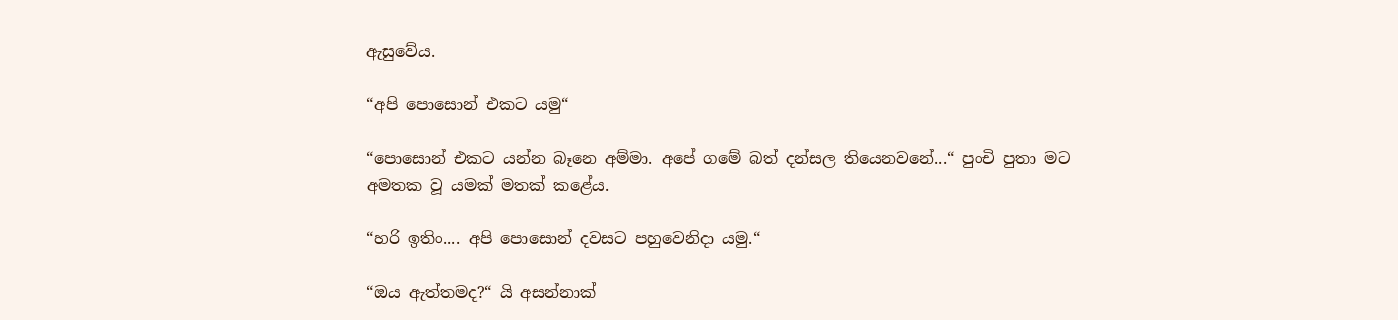ඇසුවේය.

“අපි පොසොන් එකට යමු“

“පොසොන් එකට යන්න බෑනෙ අම්මා. අපේ ගමේ බත් දන්සල තියෙනවනේ...“ පුංචි පුතා මට අමතක වූ යමක් මතක් කළේය.

“හරි ඉතිං.... අපි පොසොන් දවසට පහුවෙනිදා යමු.“

“ඔය ඇත්තමද?“ යි අසන්නාක්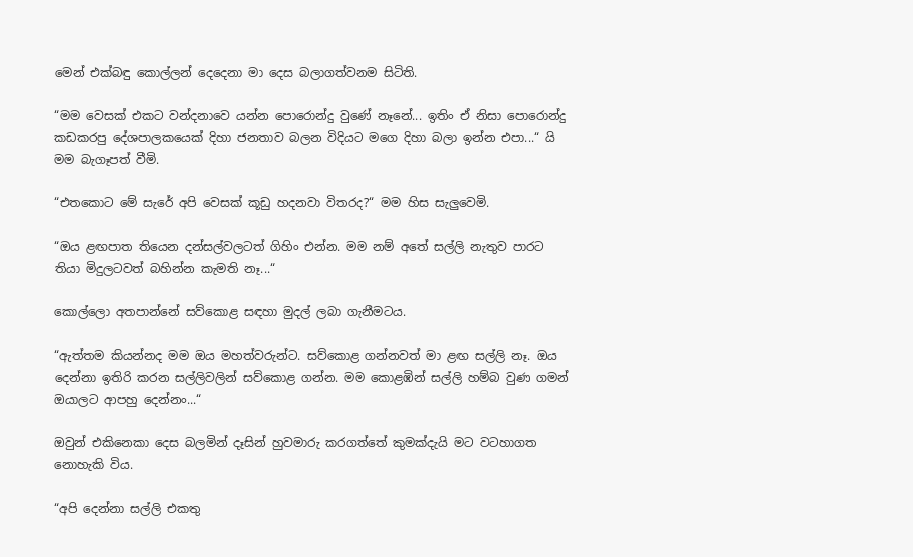මෙන් එක්බඳු කොල්ලන් දෙදෙනා මා දෙස බලාගත්වනම සිටිති.

“මම වෙසක් එකට වන්දනාවෙ යන්න පොරොන්දු වුණේ නෑනේ... ඉතිං ඒ නිසා පොරොන්දු කඩකරපු දේශපාලකයෙක් දිහා ජනතාව බලන විදියට මගෙ දිහා බලා ඉන්න එපා...“ යි මම බැගෑපත් වීමි.

“එතකොට මේ සැරේ අපි වෙසක් කූඩු හදනවා විතරද?“ මම හිස සැලුවෙමි.

“ඔය ළඟපාත තියෙන දන්සල්වලටත් ගිහිං එන්න. මම නම් අතේ සල්ලි නැතුව පාරට තියා මිදුලටවත් බහින්න කැමති නෑ...“

කොල්ලො අතපාන්නේ සව්කොළ සඳහා මුදල් ලබා ගැනීමටය.

“ඇත්තම කියන්නද මම ඔය මහත්වරුන්ට. සව්කොළ ගන්නවත් මා ළඟ සල්ලි නෑ. ඔය දෙන්නා ඉතිරි කරන සල්ලිවලින් සව්කොළ ගන්න. මම කොළඹින් සල්ලි හම්බ වුණ ගමන් ඔයාලට ආපහු දෙන්නං...“

ඔවුන් එකිනෙකා දෙස බලමින් දෑසින් හුවමාරු කරගත්තේ කුමක්දැයි මට වටහාගත නොහැකි විය.

“අපි දෙන්නා සල්ලි එකතු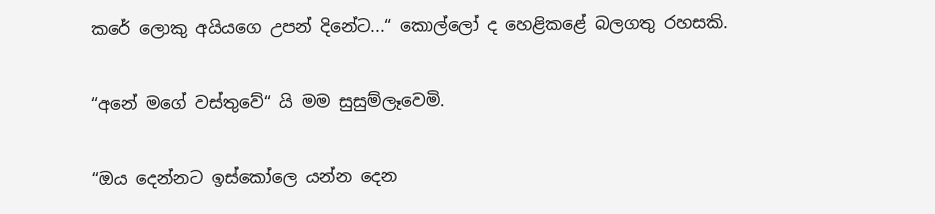කරේ ලොකු අයියගෙ උපන් දිනේට...“ කොල්ලෝ ද හෙළිකළේ බලගතු රහසකි.

“අනේ මගේ වස්තුවේ“ යි මම සුසුම්ලෑවෙමි.

“ඔය දෙන්නට ඉස්කෝලෙ යන්න දෙන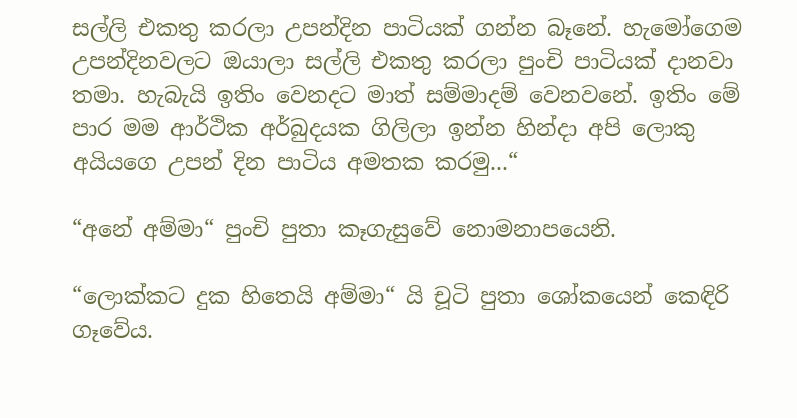සල්ලි එකතු කරලා උපන්දින පාටියක් ගන්න බෑනේ. හැමෝගෙම උපන්දිනවලට ඔයාලා සල්ලි එකතු කරලා පුංචි පාටියක් දානවා තමා. හැබැයි ඉතිං වෙනදට මාත් සම්මාදම් වෙනවනේ. ඉතිං මේ පාර මම ආර්ථික අර්බුදයක ගිලිලා ඉන්න හින්දා අපි ලොකු අයියගෙ උපන් දින පාටිය අමතක කරමු...“

“අනේ අම්මා“ පුංචි පුතා කෑගැසුවේ නොමනාපයෙනි.

“ලොක්කට දුක හිතෙයි අම්මා“ යි චූටි පුතා ශෝකයෙන් කෙඳිරි ගෑවේය.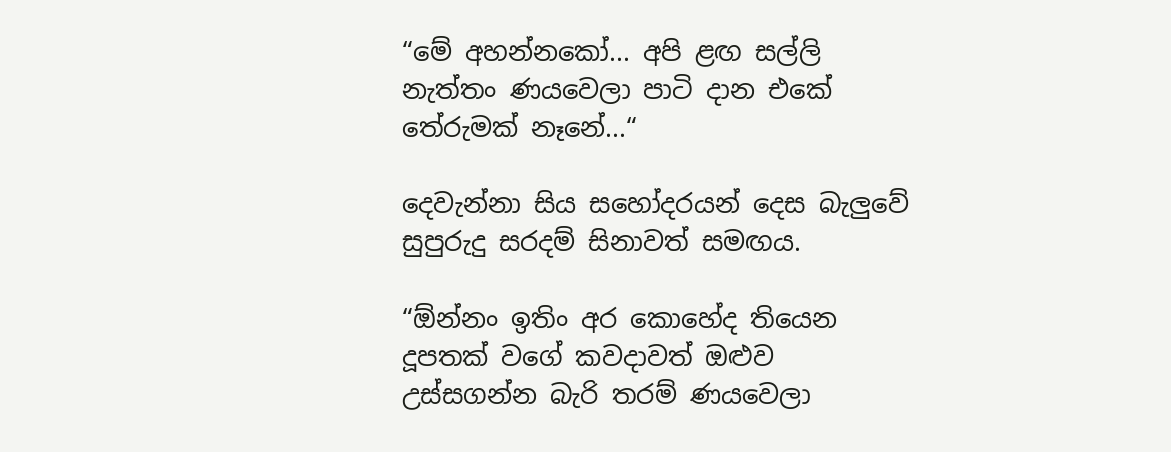“මේ අහන්නකෝ... අපි ළඟ සල්ලි නැත්තං ණයවෙලා පාටි දාන එකේ තේරුමක් නෑනේ...“

දෙවැන්නා සිය සහෝදරයන් දෙස බැලුවේ සුපුරුදු සරදම් සිනාවත් සමඟය.

“ඕන්නං ඉතිං අර කොහේද තියෙන දූපතක් වගේ කවදාවත් ඔළුව උස්සගන්න බැරි තරම් ණයවෙලා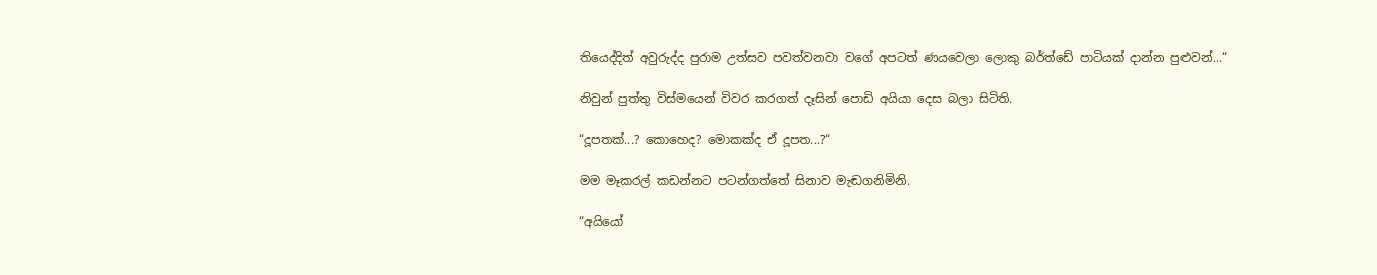තියෙද්දිත් අවුරුද්ද පුරාම උත්සව පවත්වනවා වගේ අපටත් ණයවෙලා ලොකු බර්ත්ඩේ පාටියක් දාන්න පුළුවන්...“

නිවුන් පුත්තු විස්මයෙන් විවර කරගත් දෑසින් පොඩි අයියා දෙස බලා සිටිති.

“දූපතක්...? කොහෙද? මොකක්ද ඒ දූපත...?“

මම මෑකරල් කඩන්නට පටන්ගත්තේ සිනාව මැඬගනිමිනි.

“අයියෝ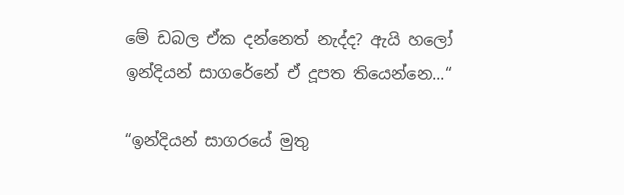මේ ඩබල ඒක දන්නෙත් නැද්ද? ඇයි හලෝ ඉන්දියන් සාගරේනේ ඒ දූපත තියෙන්නෙ...“

“ඉන්දියන් සාගරයේ මුතු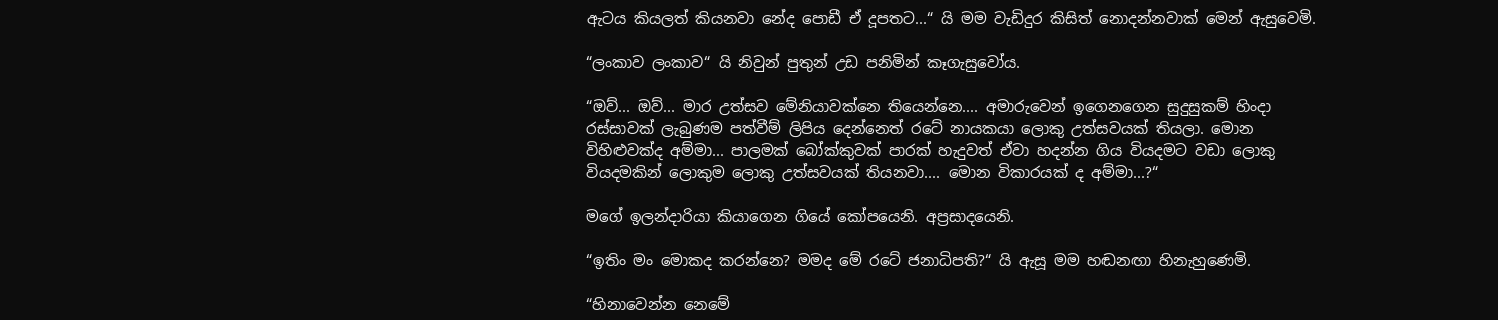ඇටය කියලත් කියනවා නේද පොඩී ඒ දූපතට...“ යි මම වැඩිදුර කිසිත් නොදන්නවාක් මෙන් ඇසුවෙමි.

“ලංකාව ලංකාව“ යි නිවුන් පුතුන් උඩ පනිමින් කෑගැසුවෝය.

“ඔව්... ඔව්... මාර උත්සව මේනියාවක්නෙ තියෙන්නෙ.... අමාරුවෙන් ඉගෙනගෙන සුදුසුකම් හිංදා රස්සාවක් ලැබුණම පත්වීම් ලිපිය දෙන්නෙත් රටේ නායකයා ලොකු උත්සවයක් තියලා. මොන විහිළුවක්ද අම්මා... පාලමක් බෝක්කුවක් පාරක් හැදුවත් ඒවා හදන්න ගිය වියදමට වඩා ලොකු වියදමකින් ලොකුම ලොකු උත්සවයක් තියනවා.... මොන විකාරයක් ද අම්මා...?“

මගේ ඉලන්දාරියා කියාගෙන ගියේ කෝපයෙනි. අප්‍රසාදයෙනි.

“ඉතිං මං මොකද කරන්නෙ? මමද මේ රටේ ජනාධිපති?“ යි ඇසූ මම හඬනඟා හිනැහුණෙමි.

“හිනාවෙන්න නෙමේ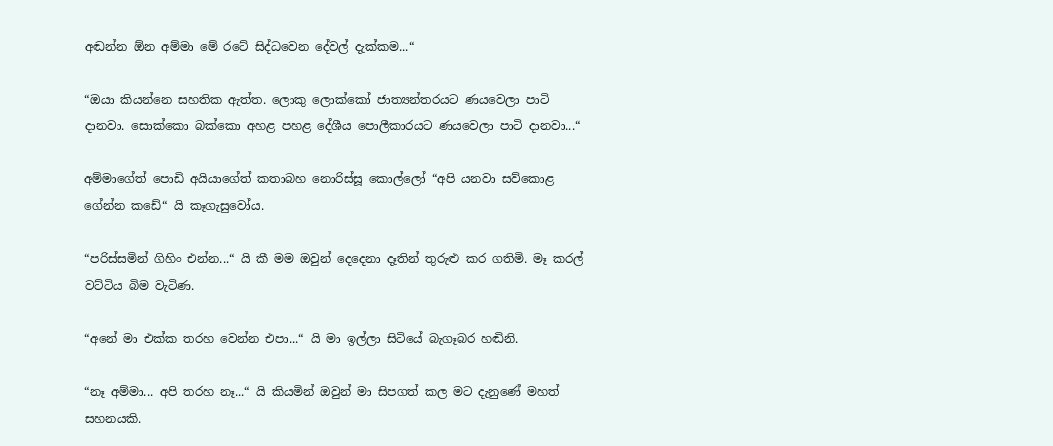අඬන්න ඕන අම්මා මේ රටේ සිද්ධවෙන දේවල් දැක්කම...“

“ඔයා කියන්නෙ සහතික ඇත්ත. ලොකු ලොක්කෝ ජාත්‍යන්තරයට ණයවෙලා පාටි දානවා. සොක්කො බක්කො අහළ පහළ දේශීය පොලීකාරයට ණයවෙලා පාටි දානවා...“

අම්මාගේත් පොඩි අයියාගේත් කතාබහ නොරිස්සූ කොල්ලෝ “අපි යනවා සව්කොළ ගේන්න කඩේ“ යි කෑගැසුවෝය.

“පරිස්සමින් ගිහිං එන්න...“ යි කී මම ඔවුන් දෙදෙනා දෑතින් තුරුළු කර ගතිමි. මෑ කරල් වට්ටිය බිම වැටිණ.

“අනේ මා එක්ක තරහ වෙන්න එපා...“ යි මා ඉල්ලා සිටියේ බැගෑබර හඬිනි.

“නෑ අම්මා... අපි තරහ නෑ...“ යි කියමින් ඔවුන් මා සිපගත් කල මට දැනුණේ මහත් සහනයකි.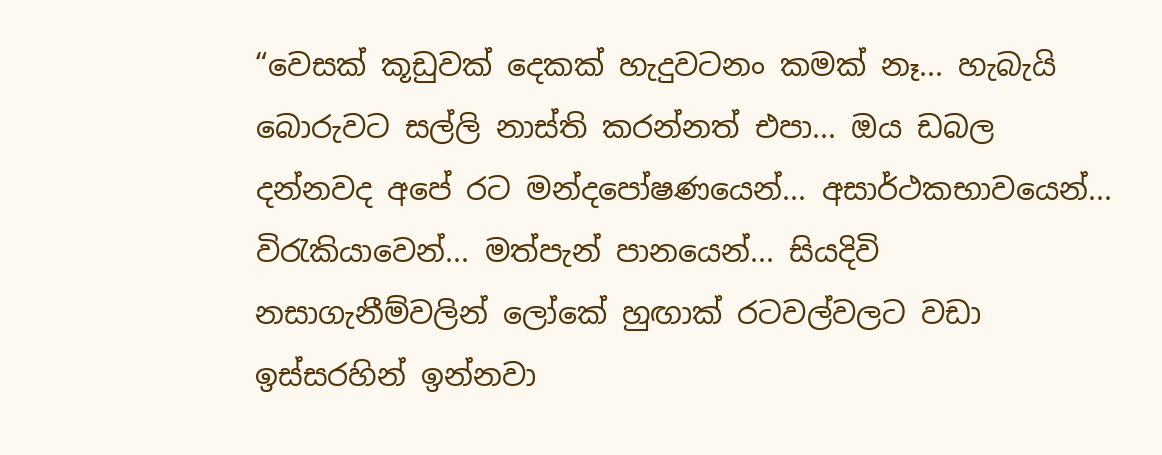“වෙසක් කූඩුවක් දෙකක් හැදුවටනං කමක් නෑ... හැබැයි බොරුවට සල්ලි නාස්ති කරන්නත් එපා... ඔය ඩබල දන්නවද අපේ රට මන්දපෝෂණයෙන්... අසාර්ථකභාවයෙන්... විරැකියාවෙන්... මත්පැන් පානයෙන්... සියදිවි නසාගැනීම්වලින් ලෝකේ හුඟාක් රටවල්වලට වඩා ඉස්සරහින් ඉන්නවා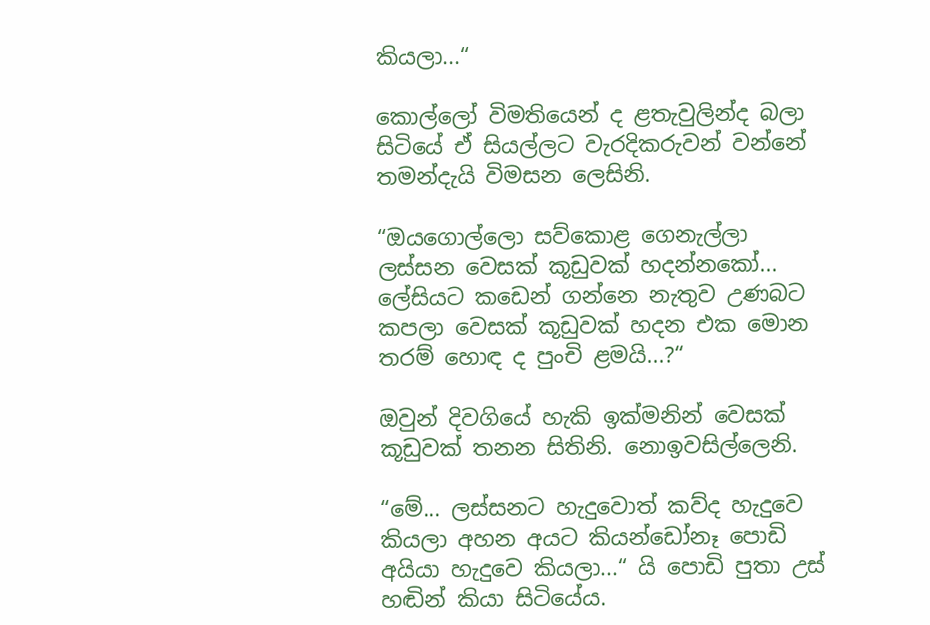කියලා...“

කොල්ලෝ විමතියෙන් ද ළතැවුලින්ද බලා සිටියේ ඒ සියල්ලට වැරදිකරුවන් වන්නේ තමන්දැයි විමසන ලෙසිනි.

“ඔයගොල්ලො සව්කොළ ගෙනැල්ලා ලස්සන වෙසක් කූඩුවක් හදන්නකෝ... ලේසියට කඩෙන් ගන්නෙ නැතුව උණබට කපලා වෙසක් කූඩුවක් හදන එක මොන තරම් හොඳ ද පුංචි ළමයි...?“

ඔවුන් දිවගියේ හැකි ඉක්මනින් වෙසක් කූඩුවක් තනන සිතිනි. නොඉවසිල්ලෙනි.

“මේ... ලස්සනට හැදුවොත් කව්ද හැදුවෙ කියලා අහන අයට කියන්ඩෝනෑ පොඩි අයියා හැදුවෙ කියලා...“ යි පොඩි පුතා උස් හඬින් කියා සිටියේය.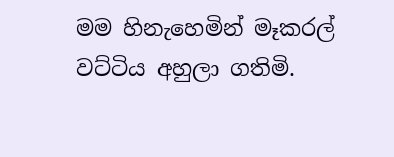මම හිනැහෙමින් මෑකරල් වට්ටිය අහුලා ගතිමි.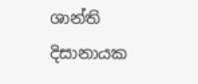ශාන්ති දිසානායක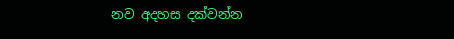නව අදහස දක්වන්න